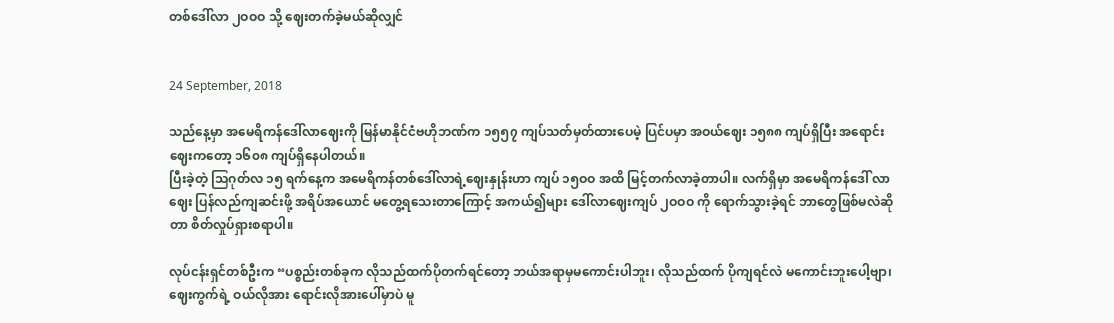တစ်ဒေါ်လာ ၂ဝဝဝ သို့ ဈေးတက်ခဲ့မယ်ဆိုလျှင်


24 September, 2018

သည်နေ့မှာ အမေရိကန်ဒေါ်လာဈေးကို မြန်မာနိုင်ငံဗဟိုဘဏ်က ၁၅၅၇ ကျပ်သတ်မှတ်ထားပေမဲ့ ပြင်ပမှာ အဝယ်ဈေး ၁၅၈၈ ကျပ်ရှိပြီး အရောင်းဈေးကတော့ ၁၆၀၈ ကျပ်ရှိနေပါတယ်။
ပြီးခဲ့တဲ့ သြဂုတ်လ ၁၅ ရက်နေ့က အမေရိကန်တစ်ဒေါ်လာရဲ့ဈေးနှုန်းဟာ ကျပ် ၁၅ဝဝ အထိ မြင့်တက်လာခဲ့တာပါ။ လက်ရှိမှာ အမေရိကန်ဒေါ် လာဈေး ပြန်လည်ကျဆင်းဖို့ အရိပ်အယောင် မတွေ့ရသေးတာကြောင့် အကယ်၍များ ဒေါ်လာဈေးကျပ် ၂ဝဝဝ ကို ရောက်သွားခဲ့ရင် ဘာတွေဖြစ်မလဲဆိုတာ စိတ်လှုပ်ရှားစရာပါ။

လုပ်ငန်းရှင်တစ်ဦးက “ပစ္စည်းတစ်ခုက လိုသည်ထက်ပိုတက်ရင်တော့ ဘယ်အရာမှမကောင်းပါဘူး၊ လိုသည်ထက် ပိုကျရင်လဲ မကောင်းဘူးပေါ့ဗျာ၊ ဈေးကွက်ရဲ့ ဝယ်လိုအား ရောင်းလိုအားပေါ်မှာပဲ မူ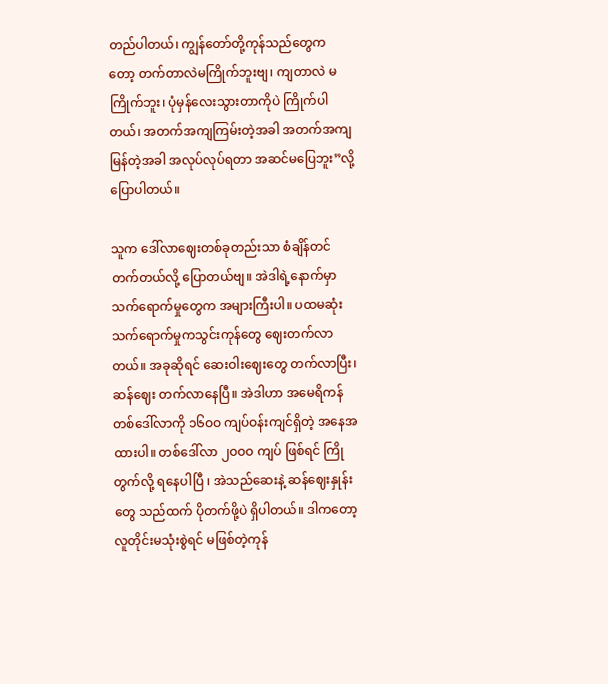တည်ပါတယ်၊ ကျွန်တော်တို့ကုန်သည်တွေက တော့ တက်တာလဲမကြိုက်ဘူးဗျ၊ ကျတာလဲ မကြိုက်ဘူး၊ ပုံမှန်လေးသွားတာကိုပဲ ကြိုက်ပါတယ်၊ အတက်အကျကြမ်းတဲ့အခါ အတက်အကျမြန်တဲ့အခါ အလုပ်လုပ်ရတာ အဆင်မပြေဘူး”လို့ ပြောပါတယ်။

သူက ဒေါ်လာဈေးတစ်ခုတည်းသာ စံချိန်တင်တက်တယ်လို့ ပြောတယ်ဗျ။ အဲဒါရဲ့နောက်မှာ သက်ရောက်မှုတွေက အများကြီးပါ။ ပထမဆုံး သက်ရောက်မှုကသွင်းကုန်တွေ ဈေးတက်လာတယ်။ အခုဆိုရင် ဆေးဝါးဈေးတွေ တက်လာပြီး၊ ဆန်ဈေး တက်လာနေပြီ။ အဲဒါဟာ အမေရိကန်တစ်ဒေါ်လာကို ၁၆ဝဝ ကျပ်ဝန်းကျင်ရှိတဲ့ အနေအထားပါ။ တစ်ဒေါ်လာ ၂ဝဝဝ ကျပ် ဖြစ်ရင် ကြိုတွက်လို့ ရနေပါပြီ ၊ အဲသည်ဆေးနဲ့ ဆန်ဈေးနှုန်းတွေ သည်ထက် ပိုတက်ဖို့ပဲ ရှိပါတယ်။ ဒါကတော့ လူတိုင်းမသုံးစွဲရင် မဖြစ်တဲ့ကုန်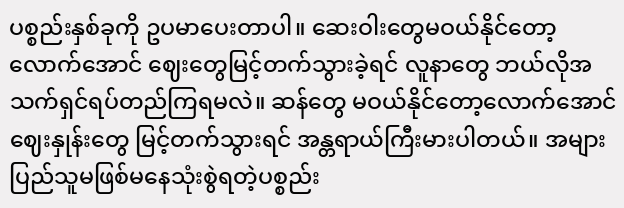ပစ္စည်းနှစ်ခုကို ဥပမာပေးတာပါ။ ဆေးဝါးတွေမဝယ်နိုင်တော့လောက်အောင် ဈေးတွေမြင့်တက်သွားခဲ့ရင် လူနာတွေ ဘယ်လိုအသက်ရှင်ရပ်တည်ကြရမလဲ။ ဆန်တွေ မဝယ်နိုင်တော့လောက်အောင် ဈေးနှုန်းတွေ မြင့်တက်သွားရင် အန္တရာယ်ကြီးမားပါတယ်။ အများပြည်သူမဖြစ်မနေသုံးစွဲရတဲ့ပစ္စည်း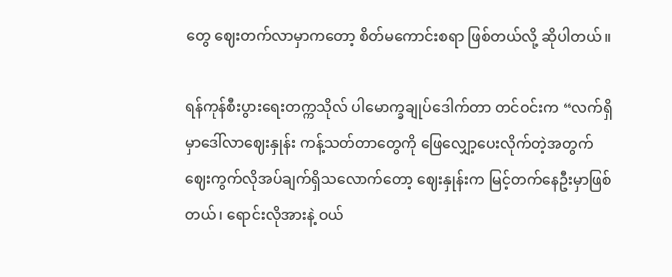တွေ ဈေးတက်လာမှာကတော့ စိတ်မကောင်းစရာ ဖြစ်တယ်လို့ ဆိုပါတယ်။

ရန်ကုန်စီးပွားရေးတက္ကသိုလ် ပါမောက္ခချုပ်ဒေါက်တာ တင်ဝင်းက “လက်ရှိမှာဒေါ်လာဈေးနှုန်း ကန့်သတ်တာတွေကို ဖြေလျှော့ပေးလိုက်တဲ့အတွက် ဈေးကွက်လိုအပ်ချက်ရှိသလောက်တော့ ဈေးနှုန်းက မြင့်တက်နေဦးမှာဖြစ်တယ်၊ ရောင်းလိုအားနဲ့ ဝယ်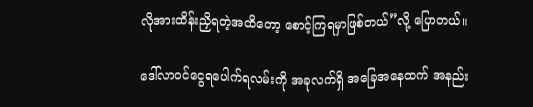လိုအားထိန်းညှိရတဲ့အထိတော့ စောင့်ကြရမှာဖြစ်တယ်”လို့ ပြောတယ်။

ဒေါ်လာဝင်ငွေရပေါက်ရလမ်းကို အခုလက်ရှိ အခြေအနေထက် အနည်း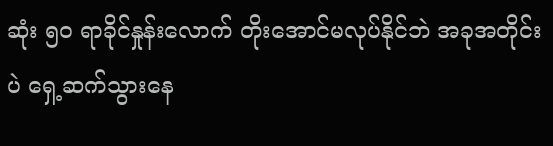ဆုံး ၅၀ ရာခိုင်နှုန်းလောက် တိုးအောင်မလုပ်နိုင်ဘဲ အခုအတိုင်းပဲ ရှေ့ဆက်သွားနေ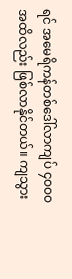ရင် အမေရိကန်တစ်ဒေါ်လာကျပ် ၄ဝဝဝ အထိလည်း ဖြစ်လာနိုင်တယ်။ ကျသွား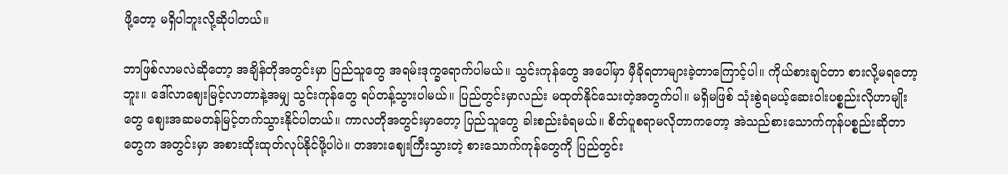ဖို့တော့ မရှိပါဘူးလို့ဆိုပါတယ်။

ဘာဖြစ်လာမလဲဆိုတော့ အချိန်တိုအတွင်းမှာ ပြည်သူတွေ အရမ်းဒုက္ခရောက်ပါမယ်။ သွင်းကုန်တွေ အပေါ်မှာ မှီခိုရတာများခဲ့တာကြောင့်ပါ။ ကိုယ်စားချင်တာ စားလို့မရတော့ဘူး။ ဒေါ်လာဈေးမြင့်လာတာနဲ့အမျှ သွင်းကုန်တွေ ရပ်တန့်သွားပါမယ်။ ပြည်တွင်းမှာလည်း မထုတ်နိုင်သေးတဲ့အတွက်ပါ။ မရှိမဖြစ် သုံးစွဲရမယ့်ဆေးဝါးပစ္စည်းလိုဟာမျိုးတွေ ဈေးအဆမတန်မြင့်တက်သွားနိုင်ပါတယ်။ ကာလတိုအတွင်းမှာတော့ ပြည်သူတွေ ခါးစည်းခံရမယ်။ စိတ်ပူစရာမလိုတာကတော့ အဲသည်စားသောက်ကုန်ပစ္စည်းဆိုတာတွေက အတွင်းမှာ အစားထိုးထုတ်လုပ်နိုင်ဖို့ပါပဲ။ တအားဈေးကြီးသွားတဲ့ စားသောက်ကုန်တွေကို ပြည်တွင်း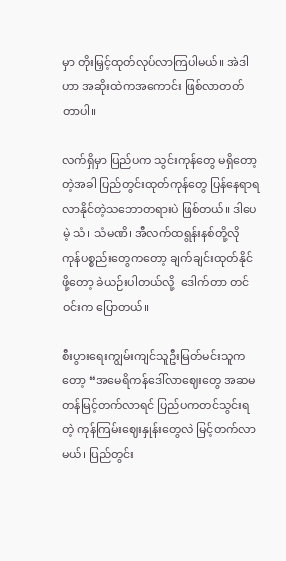မှာ တိုးမြှင့်ထုတ်လုပ်လာကြပါမယ်။ အဲဒါဟာ အဆိုးထဲကအကောင်း ဖြစ်လာတတ်တာပါ။

လက်ရှိမှာ ပြည်ပက သွင်းကုန်တွေ မရှိတော့တဲ့အခါ ပြည်တွင်းထုတ်ကုန်တွေ ပြန်နေရာရလာနိုင်တဲ့သဘောတရားပဲ ဖြစ်တယ်။ ဒါပေမဲ့ သံ၊ သံမဏိ၊ အီလက်ထရွန်းနစ်တို့လို ကုန်ပစ္စည်းတွေကတော့ ချက်ချင်းထုတ်နိုင်ဖို့တော့ ခဲယဉ်းပါတယ်လို့  ဒေါက်တာ တင်ဝင်းက ပြောတယ်။

စီးပွားရေးကျွမ်းကျင်သူဦးမြတ်မင်းသူကတော့ “အမေရိကန်ဒေါ်လာဈေးတွေ အဆမတန်မြင့်တက်လာရင် ပြည်ပကတင်သွင်းရတဲ့ ကုန်ကြမ်းဈေးနှုန်းတွေလဲ မြင့်တက်လာမယ်၊ ပြည်တွင်း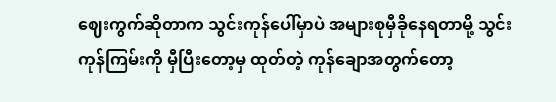ဈေးကွက်ဆိုတာက သွင်းကုန်ပေါ်မှာပဲ အများစုမှီခိုနေရတာမို့ သွင်းကုန်ကြမ်းကို မှီပြီးတော့မှ ထုတ်တဲ့ ကုန်ချောအတွက်တော့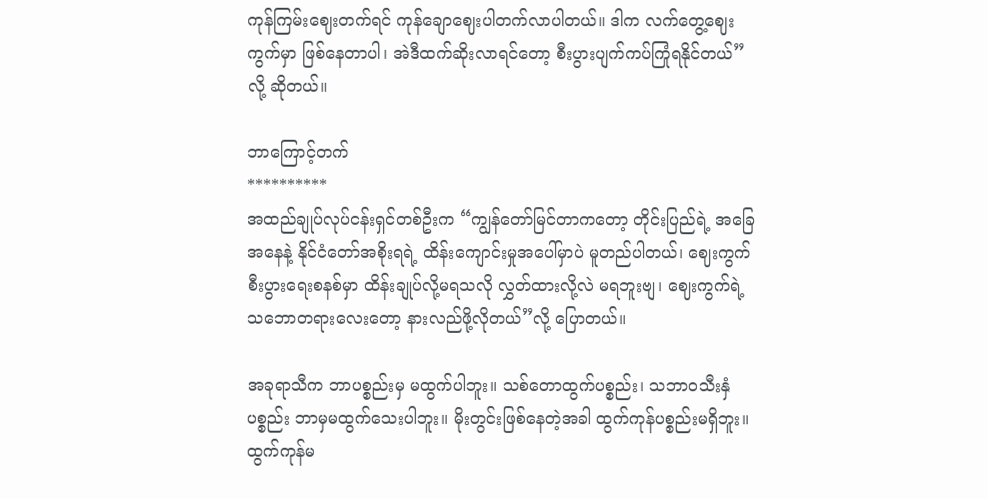ကုန်ကြမ်းဈေးတက်ရင် ကုန်ချောဈေးပါတက်လာပါတယ်။ ဒါက လက်တွေ့ဈေးကွက်မှာ ဖြစ်နေတာပါ၊ အဲဒီထက်ဆိုးလာရင်တော့ စီးပွားပျက်ကပ်ကြုံရနိုင်တယ်”လို့ ဆိုတယ်။

ဘာကြောင့်တက်
**********
အထည်ချုပ်လုပ်ငန်းရှင်တစ်ဦးက “ကျွန်တော်မြင်တာကတော့ တိုင်းပြည်ရဲ့ အခြေအနေနဲ့ နိုင်ငံတော်အစိုးရရဲ့ ထိန်းကျောင်းမှုအပေါ်မှာပဲ မူတည်ပါတယ်၊ ဈေးကွက်စီးပွားရေးစနစ်မှာ ထိန်းချုပ်လို့မရသလို လွှတ်ထားလို့လဲ မရဘူးဗျ၊ ဈေးကွက်ရဲ့သဘောတရားလေးတော့ နားလည်ဖို့လိုတယ်”လို့ ပြောတယ်။

အခုရာသီက ဘာပစ္စည်းမှ မထွက်ပါဘူး။ သစ်တောထွက်ပစ္စည်း၊ သဘာဝသီးနှံပစ္စည်း ဘာမှမထွက်သေးပါဘူး။ မိုးတွင်းဖြစ်နေတဲ့အခါ ထွက်ကုန်ပစ္စည်းမရှိဘူး။ ထွက်ကုန်မ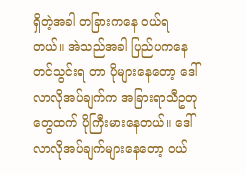ရှိတဲ့အခါ တခြားကနေ ဝယ်ရတယ်။ အဲသည်အခါ ပြည်ပကနေ တင်သွင်းရ တာ ပိုများနေတော့ ဒေါ်လာလိုအပ်ချက်က အခြားရာသီဥတုတွေထက် ပိုကြီးမားနေတယ်။ ဒေါ်လာလိုအပ်ချက်များနေတော့ ဝယ်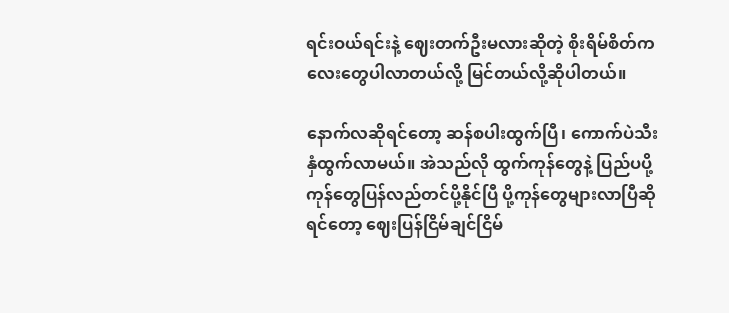ရင်းဝယ်ရင်းနဲ့ ဈေးတက်ဦးမလားဆိုတဲ့ စိုးရိမ်စိတ်ကလေးတွေပါလာတယ်လို့ မြင်တယ်လို့ဆိုပါတယ်။

နောက်လဆိုရင်တော့ ဆန်စပါးထွက်ပြီ၊ ကောက်ပဲသီးနှံထွက်လာမယ်။ အဲသည်လို ထွက်ကုန်တွေနဲ့ ပြည်ပပို့ကုန်တွေပြန်လည်တင်ပို့နိုင်ပြီ ပို့ကုန်တွေများလာပြီဆိုရင်တော့ ဈေးပြန်ငြိမ်ချင်ငြိမ်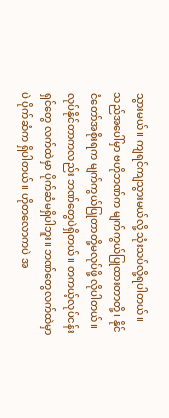သွားမယ်။ ကျရင်ကျသွားမယ်လို့ သုံးသပ်လို့ရပါတယ်။ သည်အပေါ်မှာ ဗဟိုဘဏ်က မျက်ကွယ်ပြုထားတာတို့၊ နိုင်ငံတော်အစိုးရက မျက်ကွယ်ပြုတာတို့မလုပ်ဖို့ လိုပါတယ်။ လုပ်နိုင်တာကလည်း ဘဏ်တွေပဲရှိတယ်။ တကယ့်လုပ်ငန်းရှင်တွေ လက်ထဲမှာ ပိုက်ဆံမရှိပါဘူး။ ဘဏ်တွေလက်ထဲမှာပဲ ပိုက်ဆံက ရှိပါတယ်။ ဟိုတလောကပဲ အ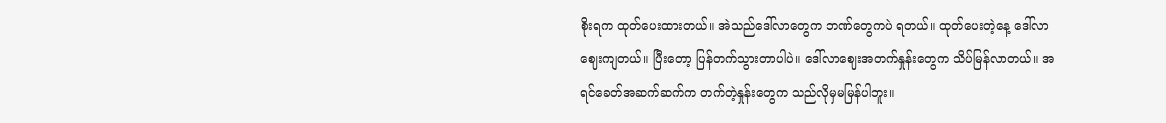စိုးရက ထုတ်ပေးထားတယ်။ အဲသည်ဒေါ်လာတွေက ဘဏ်တွေကပဲ ရတယ်။ ထုတ်ပေးတဲ့နေ့ ဒေါ်လာဈေးကျတယ်။ ပြီးတော့ ပြန်တက်သွားတာပါပဲ။ ဒေါ်လာဈေးအတက်နှုန်းတွေက သိပ်မြန်လာတယ်။ အရင်ခေတ်အဆက်ဆက်က တက်တဲ့နှုန်းတွေက သည်လိုမှမမြန်ပါဘူး။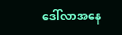ဒေါ်လာအနေ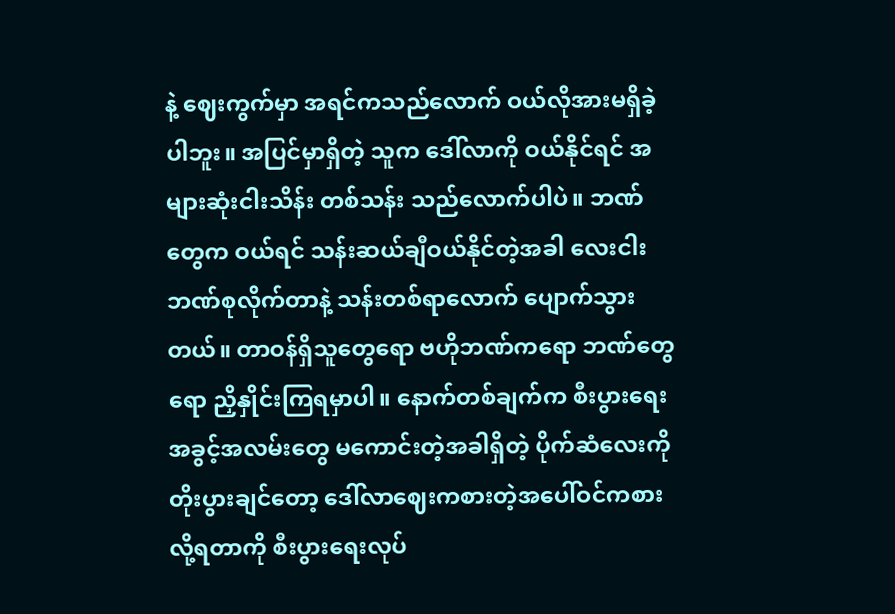နဲ့ ဈေးကွက်မှာ အရင်ကသည်လောက် ဝယ်လိုအားမရှိခဲ့ပါဘူး။ အပြင်မှာရှိတဲ့ သူက ဒေါ်လာကို ဝယ်နိုင်ရင် အများဆုံးငါးသိန်း တစ်သန်း သည်လောက်ပါပဲ။ ဘဏ်တွေက ဝယ်ရင် သန်းဆယ်ချီဝယ်နိုင်တဲ့အခါ လေးငါးဘဏ်စုလိုက်တာနဲ့ သန်းတစ်ရာလောက် ပျောက်သွားတယ်။ တာဝန်ရှိသူတွေရော ဗဟိုဘဏ်ကရော ဘဏ်တွေရော ညှိနှိုင်းကြရမှာပါ။ နောက်တစ်ချက်က စီးပွားရေးအခွင့်အလမ်းတွေ မကောင်းတဲ့အခါရှိတဲ့ ပိုက်ဆံလေးကို တိုးပွားချင်တော့ ဒေါ်လာဈေးကစားတဲ့အပေါ်ဝင်ကစားလို့ရတာကို စီးပွားရေးလုပ်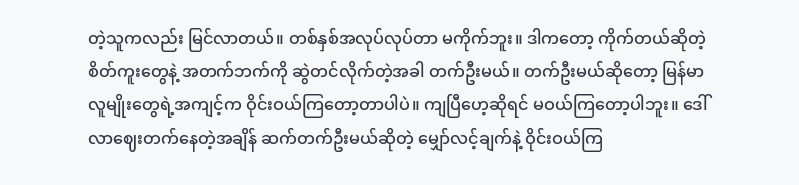တဲ့သူကလည်း မြင်လာတယ်။ တစ်နှစ်အလုပ်လုပ်တာ မကိုက်ဘူး။ ဒါကတော့ ကိုက်တယ်ဆိုတဲ့ စိတ်ကူးတွေနဲ့ အတက်ဘက်ကို ဆွဲတင်လိုက်တဲ့အခါ တက်ဦးမယ်။ တက်ဦးမယ်ဆိုတော့ မြန်မာလူမျိုးတွေရဲ့အကျင့်က ဝိုင်းဝယ်ကြတော့တာပါပဲ။ ကျပြီဟေ့ဆိုရင် မဝယ်ကြတော့ပါဘူး။ ဒေါ်လာဈေးတက်နေတဲ့အချိန် ဆက်တက်ဦးမယ်ဆိုတဲ့ မျှော်လင့်ချက်နဲ့ ဝိုင်းဝယ်ကြ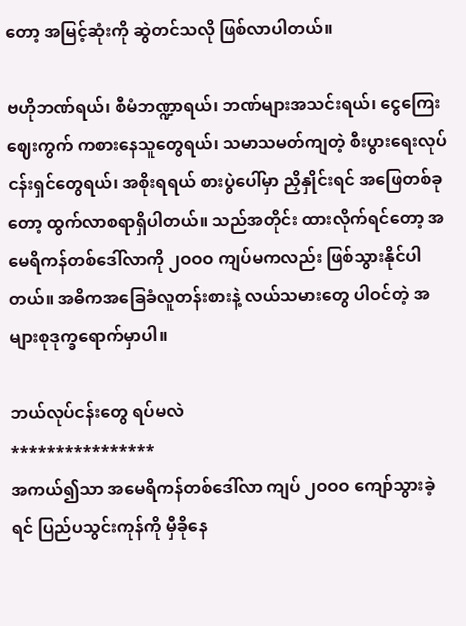တော့ အမြင့်ဆုံးကို ဆွဲတင်သလို ဖြစ်လာပါတယ်။

ဗဟိုဘဏ်ရယ်၊ စီမံဘဏ္ဍာရယ်၊ ဘဏ်များအသင်းရယ်၊ ငွေကြေးဈေးကွက် ကစားနေသူတွေရယ်၊ သမာသမတ်ကျတဲ့ စီးပွားရေးလုပ်ငန်းရှင်တွေရယ်၊ အစိုးရရယ် စားပွဲပေါ်မှာ ညှိနှိုင်းရင် အဖြေတစ်ခုတော့ ထွက်လာစရာရှိပါတယ်။ သည်အတိုင်း ထားလိုက်ရင်တော့ အမေရိကန်တစ်ဒေါ်လာကို ၂ဝဝဝ ကျပ်မကလည်း ဖြစ်သွားနိုင်ပါ တယ်။ အဓိကအခြေခံလူတန်းစားနဲ့ လယ်သမားတွေ ပါဝင်တဲ့ အများစုဒုက္ခရောက်မှာပါ။

ဘယ်လုပ်ငန်းတွေ ရပ်မလဲ
****************
အကယ်၍သာ အမေရိကန်တစ်ဒေါ်လာ ကျပ် ၂ဝဝဝ ကျော်သွားခဲ့ရင် ပြည်ပသွင်းကုန်ကို မှီခိုနေ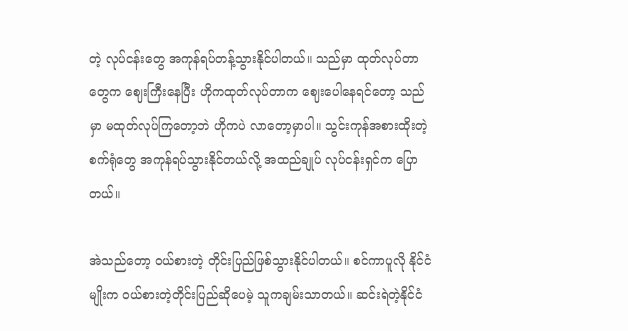တဲ့ လုပ်ငန်းတွေ အကုန်ရပ်တန့်သွားနိုင်ပါတယ်။ သည်မှာ ထုတ်လုပ်တာတွေက ဈေးကြီးနေပြီး ဟိုကထုတ်လုပ်တာက ဈေးပေါနေရင်တော့ သည်မှာ မထုတ်လုပ်ကြတော့ဘဲ ဟိုကပဲ လာတော့မှာပါ။ သွင်းကုန်အစားထိုးတဲ့ စက်ရုံတွေ အကုန်ရပ်သွားနိုင်တယ်လို့ အထည်ချုပ် လုပ်ငန်းရှင်က ပြောတယ်။

အဲသည်တော့ ဝယ်စားတဲ့ တိုင်းပြည်ဖြစ်သွားနိုင်ပါတယ်။ စင်ကာပူလို နိုင်ငံမျိုးက ဝယ်စားတဲ့တိုင်းပြည်ဆိုပေမဲ့ သူကချမ်းသာတယ်။ ဆင်းရဲတဲ့နိုင်ငံ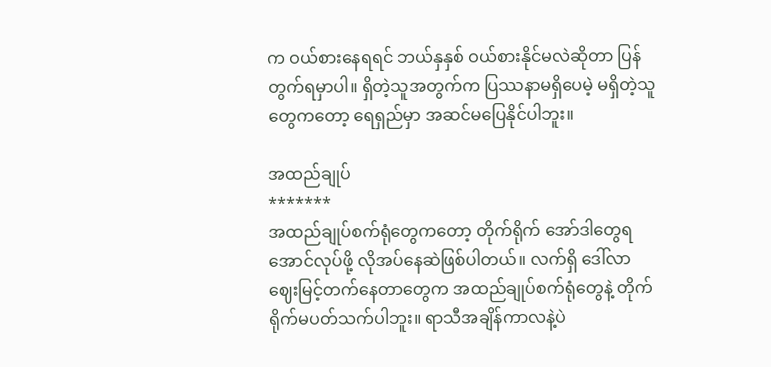က ဝယ်စားနေရရင် ဘယ်နှနှစ် ဝယ်စားနိုင်မလဲဆိုတာ ပြန်တွက်ရမှာပါ။ ရှိတဲ့သူအတွက်က ပြဿနာမရှိပေမဲ့ မရှိတဲ့သူတွေကတော့ ရေရှည်မှာ အဆင်မပြေနိုင်ပါဘူး။

အထည်ချုပ်
*******
အထည်ချုပ်စက်ရုံတွေကတော့ တိုက်ရိုက် အော်ဒါတွေရအောင်လုပ်ဖို့ လိုအပ်နေဆဲဖြစ်ပါတယ်။ လက်ရှိ ဒေါ်လာဈေးမြင့်တက်နေတာတွေက အထည်ချုပ်စက်ရုံတွေနဲ့ တိုက်ရိုက်မပတ်သက်ပါဘူး။ ရာသီအချိန်ကာလနဲ့ပဲ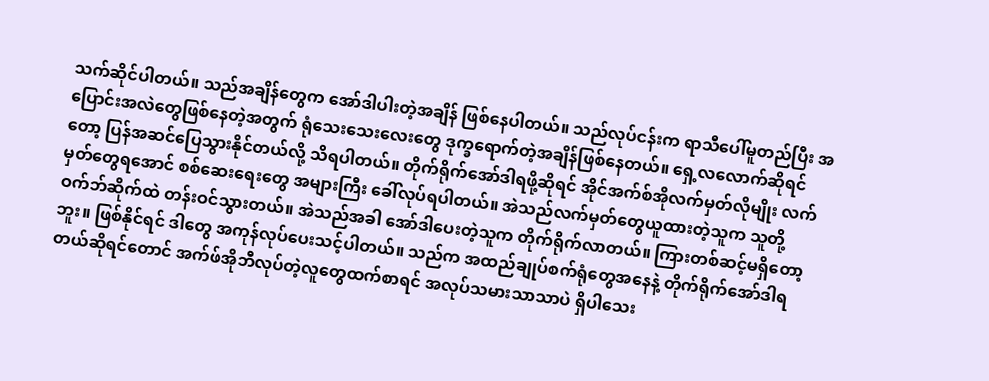သက်ဆိုင်ပါတယ်။ သည်အချိန်တွေက အော်ဒါပါးတဲ့အချိန် ဖြစ်နေပါတယ်။ သည်လုပ်ငန်းက ရာသီပေါ်မူတည်ပြီး အပြောင်းအလဲတွေဖြစ်နေတဲ့အတွက် ရုံသေးသေးလေးတွေ ဒုက္ခရောက်တဲ့အချိန်ဖြစ်နေတယ်။ ရှေ့လလောက်ဆိုရင်တော့ ပြန်အဆင်ပြေသွားနိုင်တယ်လို့ သိရပါတယ်။ တိုက်ရိုက်အော်ဒါရဖို့ဆိုရင် အိုင်အက်စ်အိုလက်မှတ်လိုမျိုး လက်မှတ်တွေရအောင် စစ်ဆေးရေးတွေ အများကြီး ခေါ်လုပ်ရပါတယ်။ အဲသည်လက်မှတ်တွေယူထားတဲ့သူက သူတို့ဝက်ဘ်ဆိုက်ထဲ တန်းဝင်သွားတယ်။ အဲသည်အခါ အော်ဒါပေးတဲ့သူက တိုက်ရိုက်လာတယ်။ ကြားတစ်ဆင့်မရှိတော့ဘူး။ ဖြစ်နိုင်ရင် ဒါတွေ အကုန်လုပ်ပေးသင့်ပါတယ်။ သည်က အထည်ချုပ်စက်ရုံတွေအနေနဲ့ တိုက်ရိုက်အော်ဒါရတယ်ဆိုရင်တောင် အက်ဖ်အိုဘီလုပ်တဲ့လူတွေထက်စာရင် အလုပ်သမားသာသာပဲ ရှိပါသေး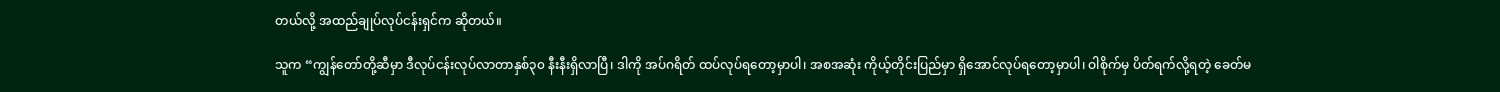တယ်လို့ အထည်ချုပ်လုပ်ငန်းရှင်က ဆိုတယ်။

သူက “ကျွန်တော်တို့ဆီမှာ ဒီလုပ်ငန်းလုပ်လာတာနှစ်၃၀ နီးနီးရှိလာပြီ၊ ဒါကို အပ်ဂရိတ် ထပ်လုပ်ရတော့မှာပါ၊ အစအဆုံး ကိုယ့်တိုင်းပြည်မှာ ရှိအောင်လုပ်ရတော့မှာပါ၊ ဝါစိုက်မှ ပိတ်ရက်လို့ရတဲ့ ခေတ်မ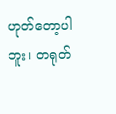ဟုတ်တော့ပါဘူး၊ တရုတ်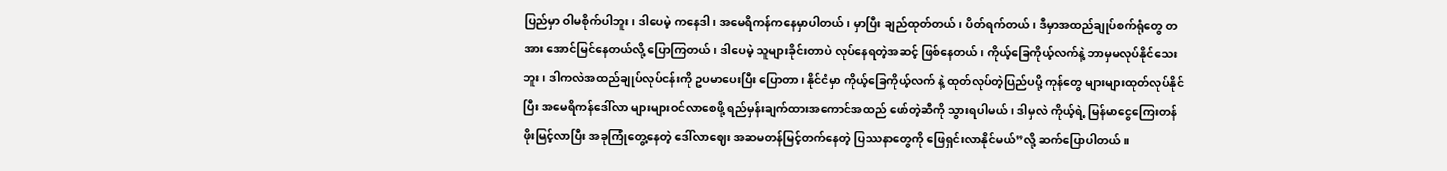ပြည်မှာ ဝါမစိုက်ပါဘူး၊ ဒါပေမဲ့ ကနေဒါ၊ အမေရိကန်ကနေမှာပါတယ်၊ မှာပြီး ချည်ထုတ်တယ်၊ ပိတ်ရက်တယ်၊ ဒီမှာအထည်ချုပ်စက်ရုံတွေ တ အား အောင်မြင်နေတယ်လို့ ပြောကြတယ်၊ ဒါပေမဲ့ သူများခိုင်းတာပဲ လုပ်နေရတဲ့အဆင့် ဖြစ်နေတယ်၊ ကိုယ့်ခြေကိုယ့်လက်နဲ့ ဘာမှမလုပ်နိုင်သေးဘူး၊ ဒါကလဲအထည်ချုပ်လုပ်ငန်းကို ဥပမာပေးပြီး ပြောတာ၊ နိုင်ငံမှာ ကိုယ့်ခြေကိုယ့်လက် နဲ့ ထုတ်လုပ်တဲ့ပြည်ပပို့ ကုန်တွေ များများထုတ်လုပ်နိုင်ပြီး အမေရိကန်ဒေါ်လာ များများဝင်လာစေဖို့ ရည်မှန်းချက်ထားအကောင်အထည် ဖော်တဲ့ဆီကို သွားရပါမယ်၊ ဒါမှလဲ ကိုယ့်ရဲ့ မြန်မာငွေကြေးတန်ဖိုးမြင့်လာပြီး အခုကြုံတွေ့နေတဲ့ ဒေါ်လာဈေး အဆမတန်မြင့်တက်နေတဲ့ ပြဿနာတွေကို ဖြေရှင်းလာနိုင်မယ်”လို့ ဆက်ပြောပါတယ်။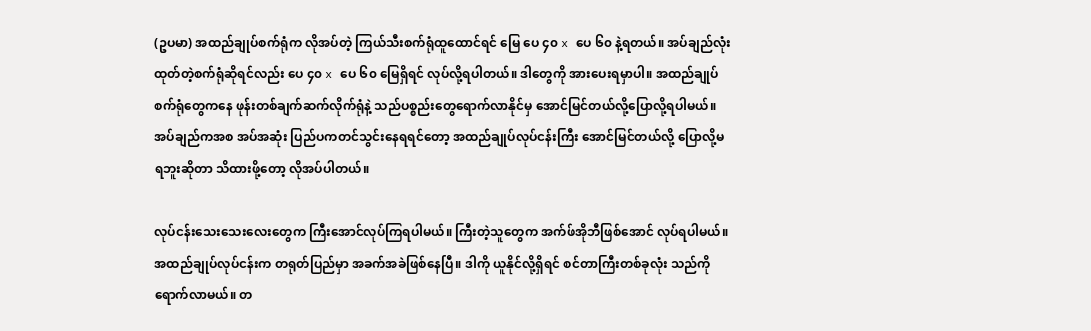(ဥပမာ) အထည်ချုပ်စက်ရုံက လိုအပ်တဲ့ ကြယ်သီးစက်ရုံထူထောင်ရင် မြေ ပေ ၄၀ x ပေ ၆၀ နဲ့ရတယ်။ အပ်ချည်လုံးထုတ်တဲ့စက်ရုံဆိုရင်လည်း ပေ ၄၀ x ပေ ၆၀ မြေရှိရင် လုပ်လို့ရပါတယ်။ ဒါတွေကို အားပေးရမှာပါ။ အထည်ချုပ်စက်ရုံတွေကနေ ဖုန်းတစ်ချက်ဆက်လိုက်ရုံနဲ့ သည်ပစ္စည်းတွေရောက်လာနိုင်မှ အောင်မြင်တယ်လို့ပြောလို့ရပါမယ်။ အပ်ချည်ကအစ အပ်အဆုံး ပြည်ပကတင်သွင်းနေရရင်တော့ အထည်ချုပ်လုပ်ငန်းကြီး အောင်မြင်တယ်လို့ ပြောလို့မရဘူးဆိုတာ သိထားဖို့တော့ လိုအပ်ပါတယ်။

လုပ်ငန်းသေးသေးလေးတွေက ကြီးအောင်လုပ်ကြရပါမယ်။ ကြီးတဲ့သူတွေက အက်ဖ်အိုဘီဖြစ်အောင် လုပ်ရပါမယ်။ အထည်ချုပ်လုပ်ငန်းက တရုတ်ပြည်မှာ အခက်အခဲဖြစ်နေပြီ။ ဒါကို ယူနိုင်လို့ရှိရင် စင်တာကြီးတစ်ခုလုံး သည်ကိုရောက်လာမယ်။ တ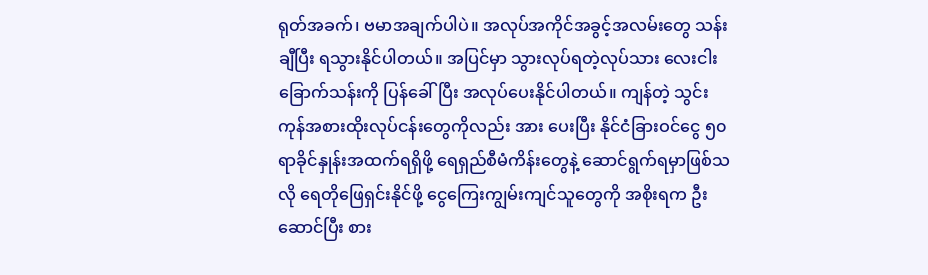ရုတ်အခက်၊ ဗမာအချက်ပါပဲ။ အလုပ်အကိုင်အခွင့်အလမ်းတွေ သန်းချီပြီး ရသွားနိုင်ပါတယ်။ အပြင်မှာ သွားလုပ်ရတဲ့လုပ်သား လေးငါးခြောက်သန်းကို ပြန်ခေါ်ပြီး အလုပ်ပေးနိုင်ပါတယ်။ ကျန်တဲ့ သွင်းကုန်အစားထိုးလုပ်ငန်းတွေကိုလည်း အား ပေးပြီး နိုင်ငံခြားဝင်ငွေ ၅၀ ရာခိုင်နှုန်းအထက်ရရှိဖို့ ရေရှည်စီမံကိန်းတွေနဲ့ ဆောင်ရွက်ရမှာဖြစ်သလို ရေတိုဖြေရှင်းနိုင်ဖို့ ငွေကြေးကျွမ်းကျင်သူတွေကို အစိုးရက ဦးဆောင်ပြီး စား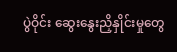ပွဲဝိုင်း ဆွေးနွေးညှိနှိုင်းမှုတွေ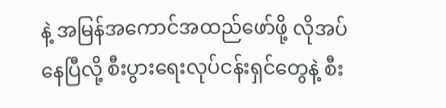နဲ့ အမြန်အကောင်အထည်ဖော်ဖို့ လိုအပ်နေပြီလို့ စီးပွားရေးလုပ်ငန်းရှင်တွေနဲ့ စီး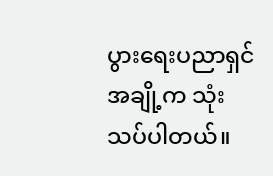ပွားရေးပညာရှင်အချို့က သုံးသပ်ပါတယ်။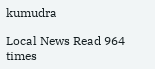kumudra

Local News Read 964 times